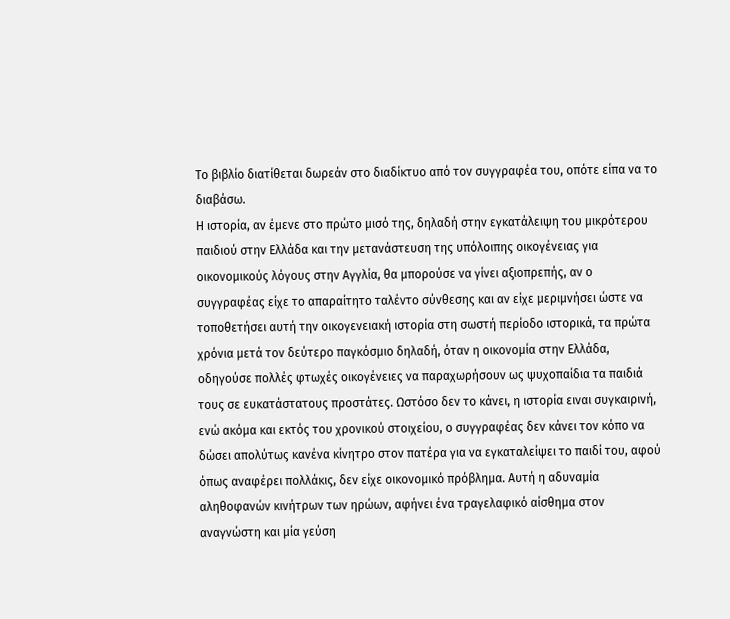Το βιβλίο διατίθεται δωρεάν στο διαδίκτυο από τον συγγραφέα του, οπότε είπα να το διαβάσω.
Η ιστορία, αν έμενε στο πρώτο μισό της, δηλαδή στην εγκατάλειψη του μικρότερου παιδιού στην Ελλάδα και την μετανάστευση της υπόλοιπης οικογένειας για οικονομικούς λόγους στην Αγγλία, θα μπορούσε να γίνει αξιοπρεπής, αν ο συγγραφέας είχε το απαραίτητο ταλέντο σύνθεσης και αν είχε μεριμνήσει ώστε να τοποθετήσει αυτή την οικογενειακή ιστορία στη σωστή περίοδο ιστορικά, τα πρώτα χρόνια μετά τον δεύτερο παγκόσμιο δηλαδή, όταν η οικονομία στην Ελλάδα, οδηγούσε πολλές φτωχές οικογένειες να παραχωρήσουν ως ψυχοπαίδια τα παιδιά τους σε ευκατάστατους προστάτες. Ωστόσο δεν το κάνει, η ιστορία ειναι συγκαιρινή, ενώ ακόμα και εκτός του χρονικού στοιχείου, ο συγγραφέας δεν κάνει τον κόπο να δώσει απολύτως κανένα κίνητρο στον πατέρα για να εγκαταλείψει το παιδί του, αφού όπως αναφέρει πολλάκις, δεν είχε οικονομικό πρόβλημα. Αυτή η αδυναμία αληθοφανών κινήτρων των ηρώων, αφήνει ένα τραγελαφικό αίσθημα στον αναγνώστη και μία γεύση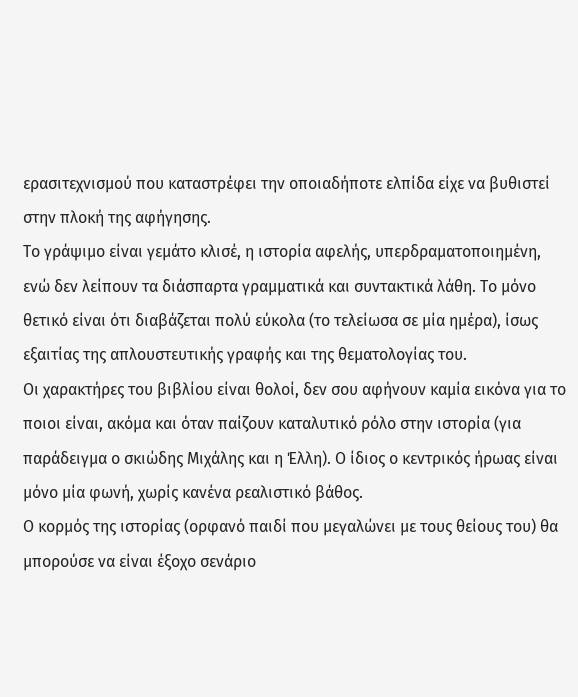ερασιτεχνισμού που καταστρέφει την οποιαδήποτε ελπίδα είχε να βυθιστεί στην πλοκή της αφήγησης.
To γράψιμο είναι γεμάτο κλισέ, η ιστορία αφελής, υπερδραματοποιημένη, ενώ δεν λείπουν τα διάσπαρτα γραμματικά και συντακτικά λάθη. Το μόνο θετικό είναι ότι διαβάζεται πολύ εύκολα (το τελείωσα σε μία ημέρα), ίσως εξαιτίας της απλουστευτικής γραφής και της θεματολογίας του.
Οι χαρακτήρες του βιβλίου είναι θολοί, δεν σου αφήνουν καμία εικόνα για το ποιοι είναι, ακόμα και όταν παίζουν καταλυτικό ρόλο στην ιστορία (για παράδειγμα ο σκιώδης Μιχάλης και η Έλλη). Ο ίδιος ο κεντρικός ήρωας είναι μόνο μία φωνή, χωρίς κανένα ρεαλιστικό βάθος.
Ο κορμός της ιστορίας (ορφανό παιδί που μεγαλώνει με τους θείους του) θα μπορούσε να είναι έξοχο σενάριο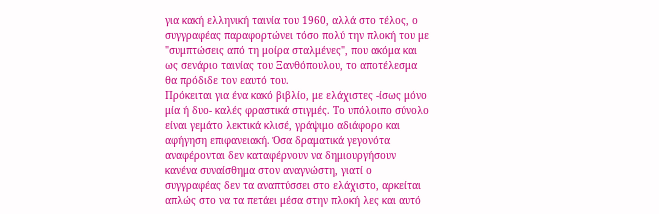για κακή ελληνική ταινία του 1960, αλλά στο τέλος, ο συγγραφέας παραφορτώνει τόσο πολύ την πλοκή του με "συμπτώσεις από τη μοίρα σταλμένες", που ακόμα και ως σενάριο ταινίας του Ξανθόπουλου, το αποτέλεσμα θα πρόδιδε τον εαυτό του.
Πρόκειται για ένα κακό βιβλίο, με ελάχιστες -ίσως μόνο μία ή δυο- καλές φραστικά στιγμές. Το υπόλοιπο σύνολο είναι γεμάτο λεκτικά κλισέ, γράψιμο αδιάφορο και αφήγηση επιφανειακή. Όσα δραματικά γεγονότα αναφέρονται δεν καταφέρνουν να δημιουργήσουν κανένα συναίσθημα στον αναγνώστη, γιατί ο συγγραφέας δεν τα αναπτύσσει στο ελάχιστο, αρκείται απλώς στο να τα πετάει μέσα στην πλοκή λες και αυτό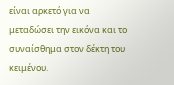είναι αρκετό για να μεταδώσει την εικόνα και το συναίσθημα στον δέκτη του κειμένου.